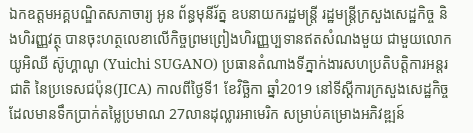ឯកឧត្តមអគ្គបណ្ឌិតសភាចារ្យ អូន ព័ន្ធមុនីរ័ត្ន ឧបនាយករដ្ឋមន្ដ្រី រដ្ឋមន្រ្តីក្រសួងសេដ្ឋកិច្ច និងហិរញ្ញវត្ថុ បានចុះហត្ថលេខាលើកិច្ចព្រមព្រៀងហិរញ្ញប្បទានឥតសំណងមួយ ជាមួយលោក យូអិឈី ស៊ូហ្គាណូ (Yuichi SUGANO) ប្រធានតំណាងទីភ្នាក់ងារសហប្រតិបតិ្តការអន្តរជាតិ នៃប្រទេសជប៉ុន(JICA) កាលពីថ្ងៃទី1 ខែវិច្ឆិកា ឆ្នាំ2019 នៅទីស្ដីការក្រសួងសេដ្ឋកិច្ច ដែលមានទឹកប្រាក់តម្លៃប្រមាណ 27លានដុល្លារអាមេរិក សម្រាប់គម្រោងអភិវឌ្ឍន៍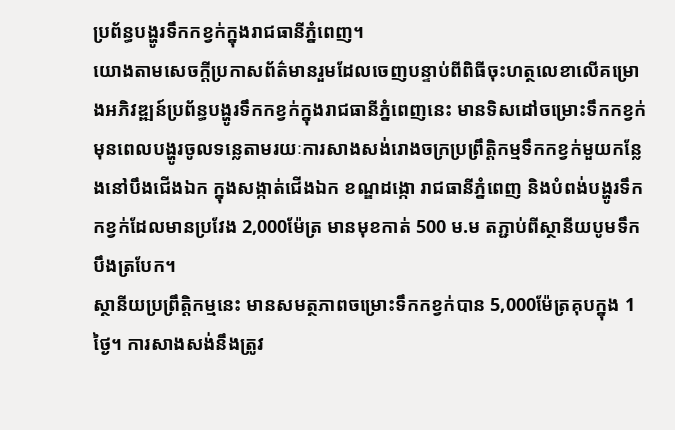ប្រព័ន្ធបង្ហូរទឹកកខ្វក់ក្នុងរាជធានីភ្នំពេញ។
យោងតាមសេចក្តីប្រកាសព័ត៌មានរួមដែលចេញបន្ទាប់ពីពិធីចុះហត្ថលេខាលើគម្រោងអភិវឌ្ឍន៍ប្រព័ន្ធបង្ហូរទឹកកខ្វក់ក្នុងរាជធានីភ្នំពេញនេះ មានទិសដៅចម្រោះទឹកកខ្វក់ មុនពេលបង្ហូរចូលទន្លេតាមរយៈការសាងសង់រោងចក្រប្រព្រឹត្តិកម្មទឹកកខ្វក់មួយកន្លែងនៅបឹងជើងឯក ក្នុងសង្កាត់ជើងឯក ខណ្ឌដង្កោ រាជធានីភ្នំពេញ និងបំពង់បង្ហូរទឹកកខ្វក់ដែលមានប្រវែង 2,000ម៉ែត្រ មានមុខកាត់ 500 ម.ម តភ្ជាប់ពីស្ថានីយបូមទឹកបឹងត្របែក។
ស្ថានីយប្រព្រឹត្តិកម្មនេះ មានសមត្ថភាពចម្រោះទឹកកខ្វក់បាន 5,000ម៉ែត្រគុបក្នុង 1ថ្ងៃ។ ការសាងសង់នឹងត្រូវ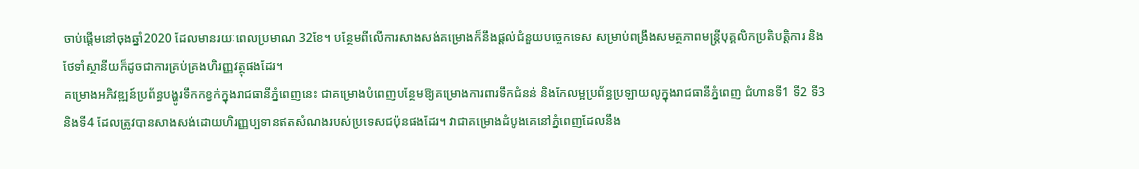ចាប់ផ្តើមនៅចុងឆ្នាំ2020 ដែលមានរយៈពេលប្រមាណ 32ខែ។ បន្ថែមពីលើការសាងសង់គម្រោងក៏នឹងផ្តល់ជំនួយបច្ចេកទេស សម្រាប់ពង្រឹងសមត្ថភាពមន្ត្រីបុគ្គលិកប្រតិបត្តិការ និងថែទាំស្ថានីយក៏ដូចជាការគ្រប់គ្រងហិរញ្ញវត្ថុផងដែរ។
គម្រោងអភិវឌ្ឍន៍ប្រព័ន្ធបង្ហូរទឹកកខ្វក់ក្នុងរាជធានីភ្នំពេញនេះ ជាគម្រោងបំពេញបន្ថែមឱ្យគម្រោងការពារទឹកជំនន់ និងកែលម្អប្រព័ន្ធប្រឡាយលូក្នុងរាជធានីភ្នំពេញ ជំហានទី1 ទី2 ទី3 និងទី4 ដែលត្រូវបានសាងសង់ដោយហិរញ្ញប្បទានឥតសំណងរបស់ប្រទេសជប៉ុនផងដែរ។ វាជាគម្រោងដំបូងគេនៅភ្នំពេញដែលនឹង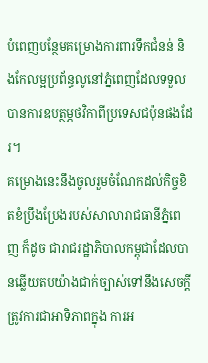បំពេញបន្ថែមគម្រោងការពារទឹកជំនន់ និងកែលម្អប្រព័ន្ធលូនៅភ្នំពេញដែលទទួលបានការឧបត្ថម្ភថវិកាពីប្រទេសជប៉ុនផងដែរ។
គម្រោងនេះនឹងចូលរួមចំណែកដល់កិច្ចខិតខំប្រឹងប្រែងរបស់សាលារាជធានីភ្នំពេញ ក៏ដូច ជារាជរដ្ឋាភិបាលកម្ពុជាដែលបានឆ្លើយតបយ៉ាងជាក់ច្បាស់ទៅនឹងសេចក្តីត្រូវការជាអាទិភាពក្នុង ការអ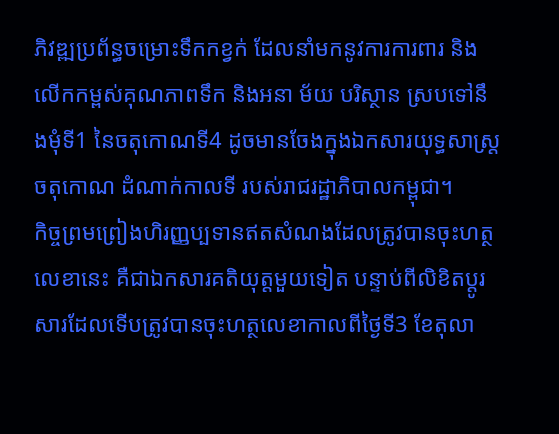ភិវឌ្ឍប្រព័ន្ធចម្រោះទឹកកខ្វក់ ដែលនាំមកនូវការការពារ និងលើកកម្ពស់គុណភាពទឹក និងអនា ម័យ បរិស្ថាន ស្របទៅនឹងមុំទី1 នៃចតុកោណទី4 ដូចមានចែងក្នុងឯកសារយុទ្ធសាស្រ្តចតុកោណ ដំណាក់កាលទី របស់រាជរដ្ឋាភិបាលកម្ពុជា។
កិច្ចព្រមព្រៀងហិរញ្ញប្បទានឥតសំណងដែលត្រូវបានចុះហត្ថលេខានេះ គឺជាឯកសារគតិយុត្តមួយទៀត បន្ទាប់ពីលិខិតប្តូរសារដែលទើបត្រូវបានចុះហត្ថលេខាកាលពីថ្ងៃទី3 ខែតុលា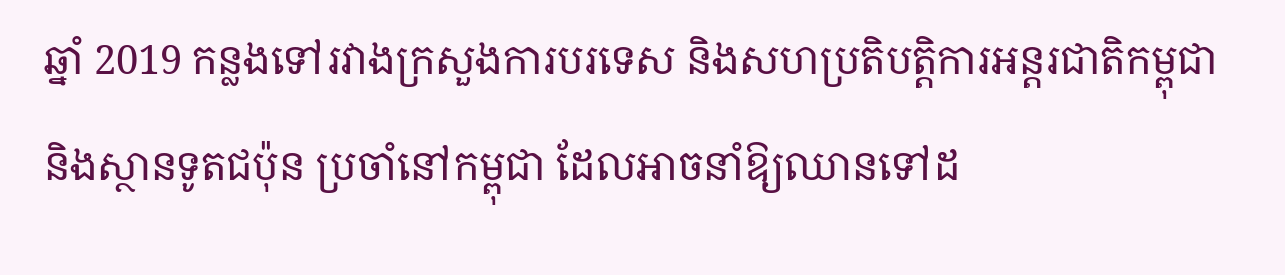ឆ្នាំ 2019 កន្លងទៅរវាងក្រសួងការបរទេស និងសហប្រតិបត្តិការអន្តរជាតិកម្ពុជា និងស្ថានទូតជប៉ុន ប្រចាំនៅកម្ពុជា ដែលអាចនាំឱ្យឈានទៅដ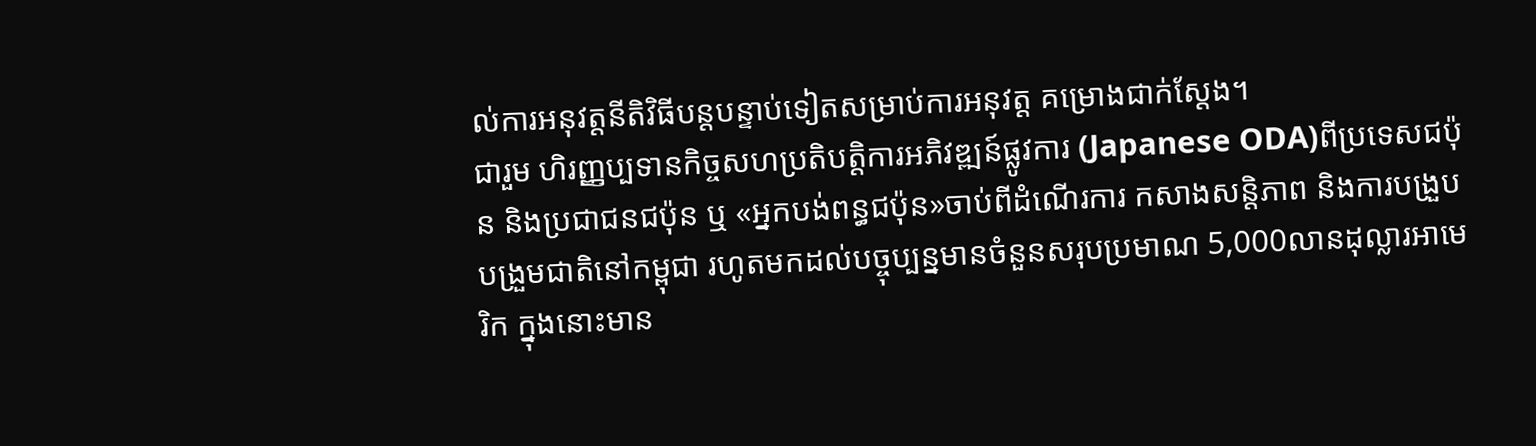ល់ការអនុវត្តនីតិវិធីបន្តបន្ទាប់ទៀតសម្រាប់ការអនុវត្ត គម្រោងជាក់ស្តែង។
ជារួម ហិរញ្ញប្បទានកិច្ចសហប្រតិបត្តិការអភិវឌ្ឍន៍ផ្លូវការ (Japanese ODA)ពីប្រទេសជប៉ុន និងប្រជាជនជប៉ុន ឬ «អ្នកបង់ពន្ធជប៉ុន»ចាប់ពីដំណើរការ កសាងសន្តិភាព និងការបង្រួបបង្រួមជាតិនៅកម្ពុជា រហូតមកដល់បច្ចុប្បន្នមានចំនួនសរុបប្រមាណ 5,000លានដុល្លារអាមេរិក ក្នុងនោះមាន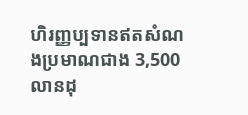ហិរញ្ញប្បទានឥតសំណងប្រមាណជាង 3,500លានដុ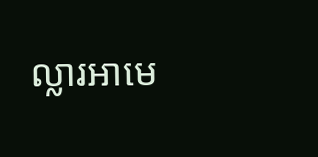ល្លារអាមេ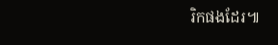រិកផងដែរ៕